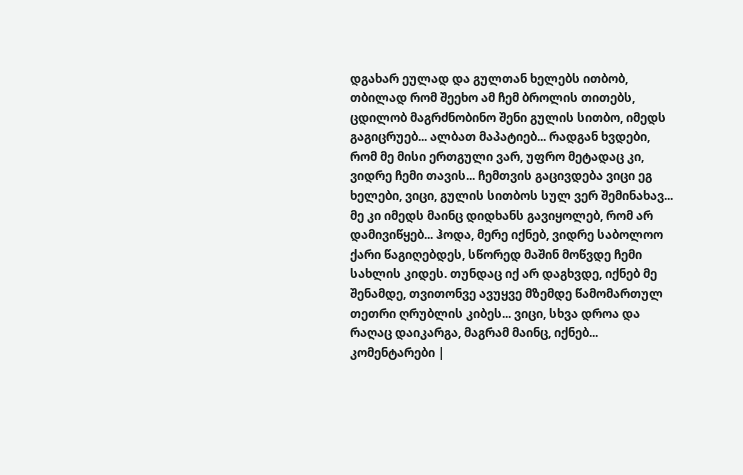დგახარ ეულად და გულთან ხელებს ითბობ, თბილად რომ შეეხო ამ ჩემ ბროლის თითებს, ცდილობ მაგრძნობინო შენი გულის სითბო, იმედს გაგიცრუებ... ალბათ მაპატიებ... რადგან ხვდები, რომ მე მისი ერთგული ვარ, უფრო მეტადაც კი, ვიდრე ჩემი თავის... ჩემთვის გაცივდება ვიცი ეგ ხელები, ვიცი, გულის სითბოს სულ ვერ შემინახავ... მე კი იმედს მაინც დიდხანს გავიყოლებ, რომ არ დამივიწყებ... ჰოდა, მერე იქნებ, ვიდრე საბოლოო ქარი წაგიღებდეს, სწორედ მაშინ მოწვდე ჩემი სახლის კიდეს. თუნდაც იქ არ დაგხვდე, იქნებ მე შენამდე, თვითონვე ავუყვე მზემდე წამომართულ თეთრი ღრუბლის კიბეს... ვიცი, სხვა დროა და რაღაც დაიკარგა, მაგრამ მაინც, იქნებ...
კომენტარები |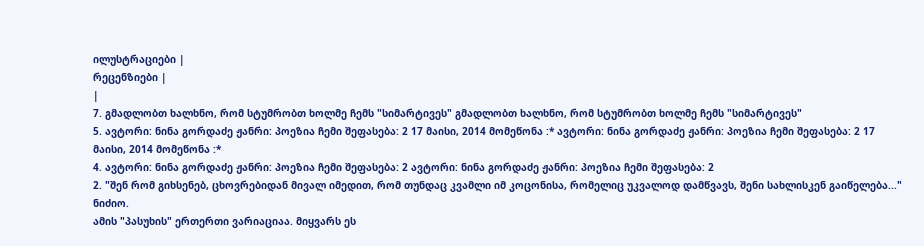ილუსტრაციები |
რეცენზიები |
|
7. გმადლობთ ხალხნო, რომ სტუმრობთ ხოლმე ჩემს "სიმარტივეს" გმადლობთ ხალხნო, რომ სტუმრობთ ხოლმე ჩემს "სიმარტივეს"
5. ავტორი: ნინა გორდაძე ჟანრი: პოეზია ჩემი შეფასება: 2 17 მაისი, 2014 მომეწონა :* ავტორი: ნინა გორდაძე ჟანრი: პოეზია ჩემი შეფასება: 2 17 მაისი, 2014 მომეწონა :*
4. ავტორი: ნინა გორდაძე ჟანრი: პოეზია ჩემი შეფასება: 2 ავტორი: ნინა გორდაძე ჟანრი: პოეზია ჩემი შეფასება: 2
2. "შენ რომ გიხსენებ, ცხოვრებიდან მივალ იმედით, რომ თუნდაც კვამლი იმ კოცონისა, რომელიც უკვალოდ დამწვავს, შენი სახლისკენ გაიწელება..." ნიძიო.
ამის "პასუხის" ერთერთი ვარიაციაა. მიყვარს ეს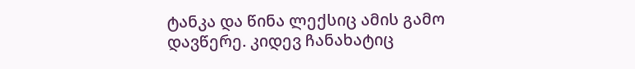ტანკა და წინა ლექსიც ამის გამო დავწერე. კიდევ ჩანახატიც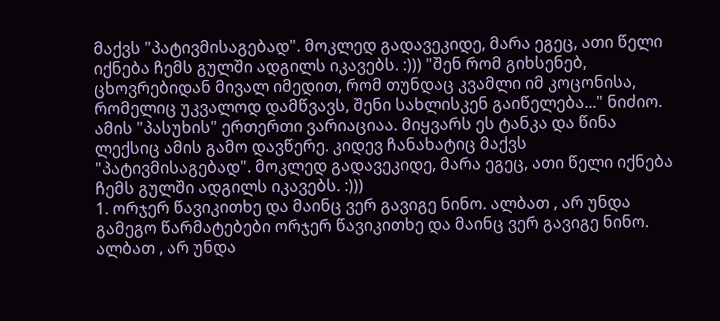მაქვს "პატივმისაგებად". მოკლედ გადავეკიდე, მარა ეგეც, ათი წელი იქნება ჩემს გულში ადგილს იკავებს. :))) "შენ რომ გიხსენებ, ცხოვრებიდან მივალ იმედით, რომ თუნდაც კვამლი იმ კოცონისა, რომელიც უკვალოდ დამწვავს, შენი სახლისკენ გაიწელება..." ნიძიო.
ამის "პასუხის" ერთერთი ვარიაციაა. მიყვარს ეს ტანკა და წინა ლექსიც ამის გამო დავწერე. კიდევ ჩანახატიც მაქვს "პატივმისაგებად". მოკლედ გადავეკიდე, მარა ეგეც, ათი წელი იქნება ჩემს გულში ადგილს იკავებს. :)))
1. ორჯერ წავიკითხე და მაინც ვერ გავიგე ნინო. ალბათ , არ უნდა გამეგო წარმატებები ორჯერ წავიკითხე და მაინც ვერ გავიგე ნინო. ალბათ , არ უნდა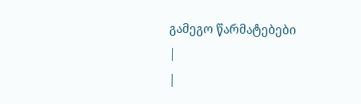გამეგო წარმატებები
|
|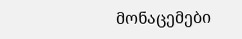მონაცემები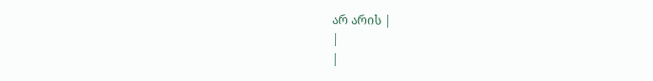არ არის |
|
|